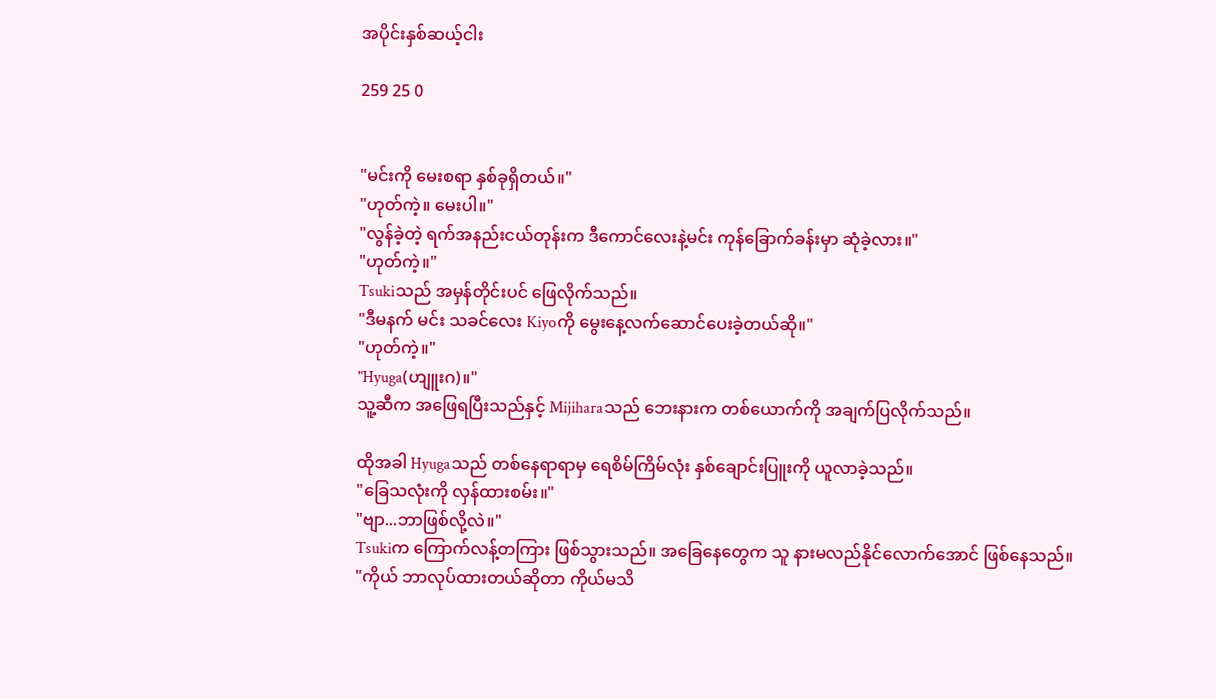အပိုင်းနှစ်ဆယ့်ငါး

259 25 0


"မင်းကို မေးစရာ နှစ်ခုရှိတယ်။"
"ဟုတ်ကဲ့။ မေးပါ။"
"လွန်ခဲ့တဲ့ ရက်အနည်းငယ်တုန်းက ဒီကောင်လေးနဲ့မင်း ကုန်ခြောက်ခန်းမှာ ဆုံခဲ့လား။"
"ဟုတ်ကဲ့။"
Tsukiသည် အမှန်တိုင်းပင် ဖြေလိုက်သည်။
"ဒီမနက် မင်း သခင်လေး Kiyoကို မွေးနေ့လက်ဆောင်ပေးခဲ့တယ်ဆို။"
"ဟုတ်ကဲ့။"
"Hyuga(ဟျူးဂ)။"
သူ့ဆီက အဖြေရပြီးသည်နှင့် Mijiharaသည် ဘေးနားက တစ်ယောက်ကို အချက်ပြလိုက်သည်။

ထိုအခါ Hyugaသည် တစ်နေရာရာမှ ရေစိမ်ကြိမ်လုံး နှစ်ချောင်းပြူးကို ယူလာခဲ့သည်။
"ခြေသလုံးကို လှန်ထားစမ်း။"
"ဗျာ...ဘာဖြစ်လို့လဲ။"
Tsukiက ကြောက်လန့်တကြား ဖြစ်သွားသည်။ အခြေနေတွေက သူ နားမလည်နိုင်လောက်အောင် ဖြစ်နေသည်။
"ကိုယ် ဘာလုပ်ထားတယ်ဆိုတာ ကိုယ်မသိ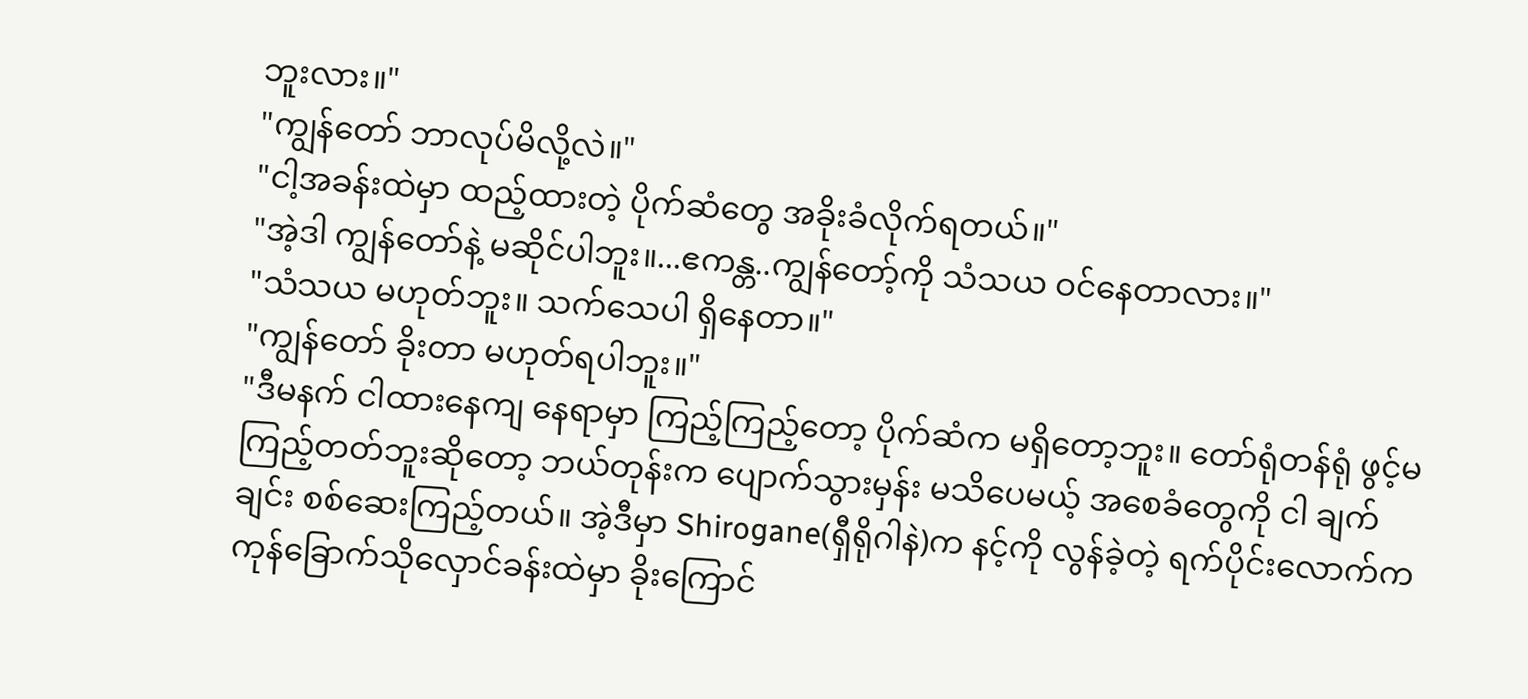ဘူးလား။"
"ကျွန်တော် ဘာလုပ်မိလို့လဲ။"
"ငါ့အခန်းထဲမှာ ထည့်ထားတဲ့ ပိုက်ဆံတွေ အခိုးခံလိုက်ရတယ်။"
"အဲ့ဒါ ကျွန်တော်နဲ့ မဆိုင်ပါဘူး။...ဧကန္တ..ကျွန်တော့်ကို သံသယ ဝင်နေတာလား။"
"သံသယ မဟုတ်ဘူး။ သက်သေပါ ရှိနေတာ။"
"ကျွန်တော် ခိုးတာ မဟုတ်ရပါဘူး။"
"ဒီမနက် ငါထားနေကျ နေရာမှာ ကြည့်ကြည့်တော့ ပိုက်ဆံက မရှိတော့ဘူး။ တော်ရုံတန်ရုံ ဖွင့်မကြည့်တတ်ဘူးဆိုတော့ ဘယ်တုန်းက ပျောက်သွားမှန်း မသိပေမယ့် အစေခံတွေကို ငါ ချက်ချင်း စစ်ဆေးကြည့်တယ်။ အဲ့ဒီမှာ Shirogane(ရှီရိုဂါနဲ)က နင့်ကို လွန်ခဲ့တဲ့ ရက်ပိုင်းလောက်က ကုန်ခြောက်သိုလှောင်ခန်းထဲမှာ ခိုးကြောင်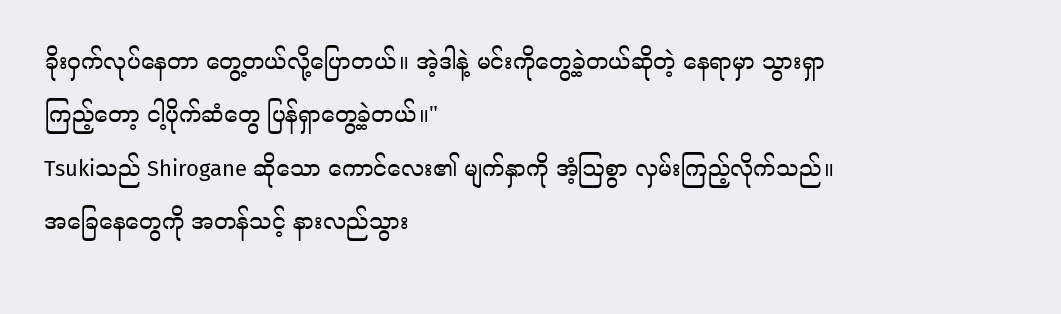ခိုးဝှက်လုပ်နေတာ တွေ့တယ်လို့ပြောတယ်။ အဲ့ဒါနဲ့ မင်းကိုတွေ့ခဲ့တယ်ဆိုတဲ့ နေရာမှာ သွားရှာကြည့်တော့ ငါ့ပိုက်ဆံတွေ ပြန်ရှာတွေ့ခဲ့တယ်။"
Tsukiသည် Shirogane ဆိုသော ကောင်လေး၏ မျက်နှာကို အံ့ဩစွာ လှမ်းကြည့်လိုက်သည်။ အခြေနေတွေကို အတန်သင့် နားလည်သွား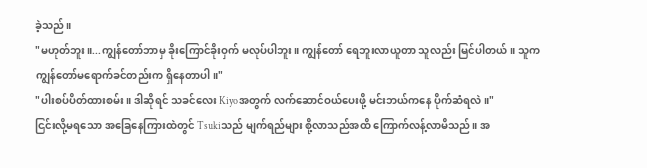ခဲ့သည်။
"မဟုတ်ဘူး။...ကျွန်တော်ဘာမှ ခိုးကြောင်ခိုးဝှက် မလုပ်ပါဘူး။ ကျွန်တော် ရေဘူးလာယူတာ သူလည်း မြင်ပါတယ်။ သူက ကျွန်တော်မရောက်ခင်တည်းက ရှိနေတာပါ။"
"ပါးစပ်ပိတ်ထားစမ်း။ ဒါဆိုရင် သခင်လေး Kiyoအတွက် လက်ဆောင်ဝယ်ပေးဖို့ မင်းဘယ်ကနေ ပိုက်ဆံရလဲ။"
ငြင်းလို့မရသော အခြေနေကြားထဲတွင် Tsukiသည် မျက်ရည်များ စို့လာသည်အထိ ကြောက်လန့်လာမိသည်။ အ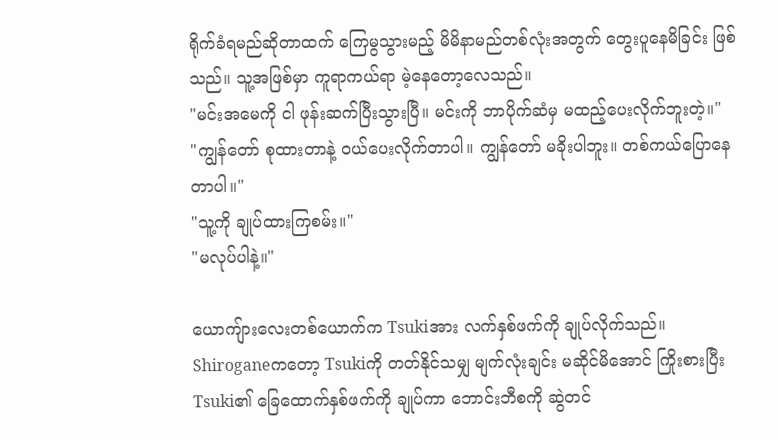ရိုက်ခံရမည်ဆိုတာထက် ကြေမွသွားမည့် မိမိနာမည်တစ်လုံးအတွက် တွေးပူနေမိခြင်း ဖြစ်သည်။ သူ့အဖြစ်မှာ ကူရာကယ်ရာ မဲ့နေတော့လေသည်။
"မင်းအမေကို ငါ ဖုန်းဆက်ပြီးသွားပြီ။ မင်းကို ဘာပိုက်ဆံမှ မထည့်ပေးလိုက်ဘူးတဲ့။"
"ကျွန်တော် စုထားတာနဲ့ ဝယ်ပေးလိုက်တာပါ။ ကျွန်တော် မခိုးပါဘူး။ တစ်ကယ်ပြောနေတာပါ။"
"သူ့ကို ချုပ်ထားကြစမ်း။"
"မလုပ်ပါနဲ့။"

ယောကျ်ားလေးတစ်ယောက်က Tsukiအား လက်နှစ်ဖက်ကို ချုပ်လိုက်သည်။ Shiroganeကတော့ Tsukiကို တတ်နိုင်သမျှ မျက်လုံးချင်း မဆိုင်မိအောင် ကြိုးစားပြီး Tsuki၏ ခြေထောက်နှစ်ဖက်ကို ချုပ်ကာ ဘောင်းဘီစကို ဆွဲတင်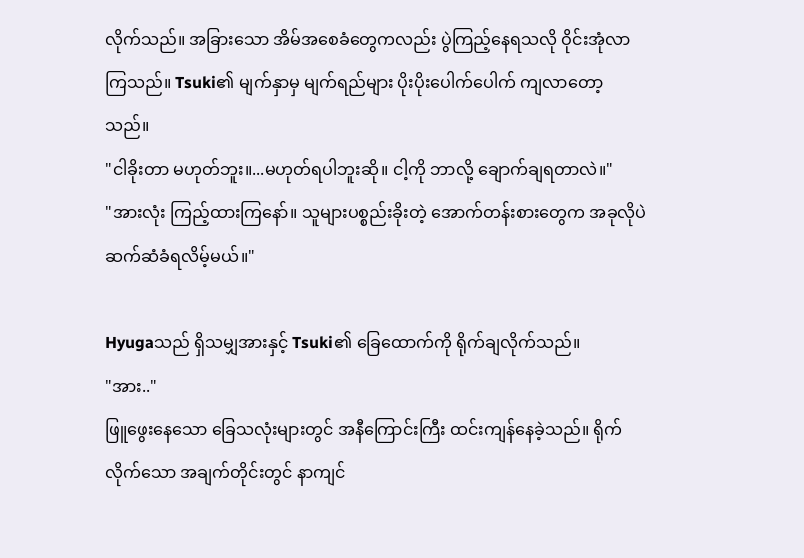လိုက်သည်။ အခြားသော အိမ်အစေခံတွေကလည်း ပွဲကြည့်နေရသလို ဝိုင်းအုံလာကြသည်။ Tsuki၏ မျက်နှာမှ မျက်ရည်များ ပိုးပိုးပေါက်ပေါက် ကျလာတော့သည်။
"ငါခိုးတာ မဟုတ်ဘူး။...မဟုတ်ရပါဘူးဆို။ ငါ့ကို ဘာလို့ ချောက်ချရတာလဲ။"
"အားလုံး ကြည့်ထားကြနော်။ သူများပစ္စည်းခိုးတဲ့ အောက်တန်းစားတွေက အခုလိုပဲ ဆက်ဆံခံရလိမ့်မယ်။"

Hyugaသည် ရှိသမျှအားနှင့် Tsuki၏ ခြေထောက်ကို ရိုက်ချလိုက်သည်။
"အား.."
ဖြူဖွေးနေသော ခြေသလုံးများတွင် အနီကြောင်းကြီး ထင်းကျန်နေခဲ့သည်။ ရိုက်လိုက်သော အချက်တိုင်းတွင် နာကျင်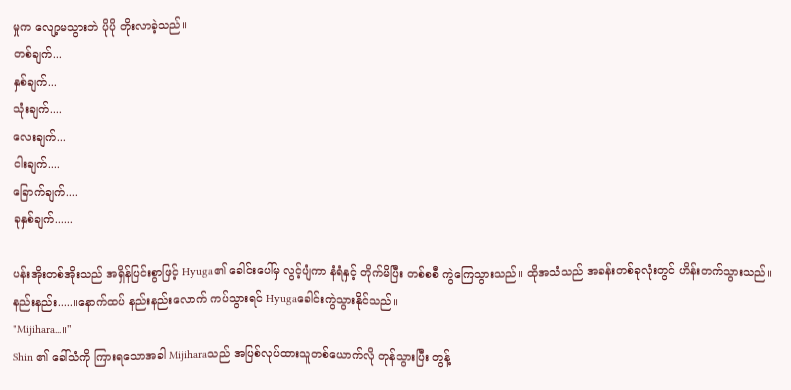မှုက လျော့မသွားဘဲ ပိုပို တိုးလာခဲ့သည်။
တစ်ချက်...
နှစ်ချက်...
သုံးချက်....
လေးချက်...
ငါးချက်....
ခြောက်ချက်....
ခုနှစ်ချက်......

ပန်းအိုးတစ်အိုးသည် အရှိန်ပြင်းစွာဖြင့် Hyuga၏ ခေါင်းပေါ်မှ လွင့်ပျံကာ နံရံနှင့် တိုက်မိပြီး တစ်စစီ ကွဲကြေသွားသည်။ ထိုအသံသည် အခန်းတစ်ခုလုံးတွင် ဟိန်းတက်သွားသည်။ နည်းနည်း.....။နောက်ထပ် နည်းနည်းလောက် ကပ်သွားရင် Hyugaခေါင်းကွဲသွားနိုင်သည်။
"Mijihara...။"
Shin ၏ ခေါ်သံကို ကြားရသောအခါ Mijiharaသည် အပြစ်လုပ်ထားသူတစ်ယောက်လို တုန်သွားပြီး တွန့်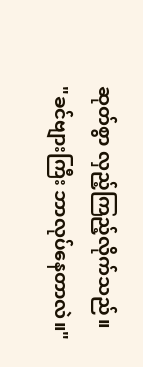ဆုတ်စွာ လှည့်ကြည့်လိုက်သည်။
"ခင်ဗျားကြီး ဘာလုပ်နေတာလဲ။"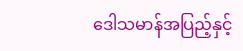ဒေါသမာန်အပြည့်နှင့်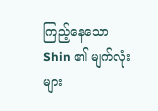ကြည့်နေသော Shin ၏ မျက်လုံးများ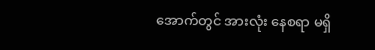အောက်တွင် အားလုံး နေစရာ မရှိ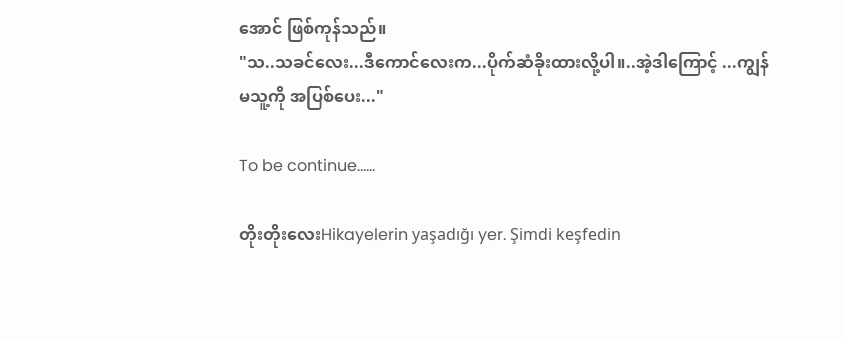အောင် ဖြစ်ကုန်သည်။
"သ..သခင်လေး...ဒီကောင်လေးက...ပိုက်ဆံခိုးထားလို့ပါ။..အဲ့ဒါကြောင့် ...ကျွန်မသူ့ကို အပြစ်ပေး..."

To be continue......

တိုးတိုးလေးHikayelerin yaşadığı yer. Şimdi keşfedin